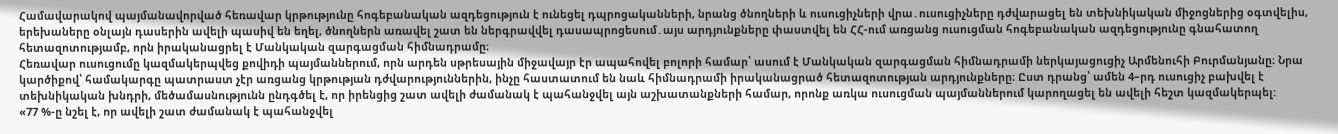Համավարակով պայմանավորված հեռավար կրթությունը հոգեբանական ազդեցություն է ունեցել դպրոցականների, նրանց ծնողների և ուսուցիչների վրա․ուսուցիչները դժվարացել են տեխնիկական միջոցներից օգտվելիս, երեխաները օնլայն դասերին ավելի պասիվ են եղել, ծնողներն առավել շատ են ներգրավվել դասապրոցեսում․այս արդյունքները փաստվել են ՀՀ-ում առցանց ուսուցման հոգեբանական ազդեցությունը գնահատող հետազոտությամբ, որն իրականացրել է Մանկական զարգացման հիմնադրամը։
Հեռավար ուսուցումը կազմակերպվեց քովիդի պայմաններում, որն արդեն սթրեսային միջավայր էր ապահովել բոլորի համար՝ ասում է Մանկական զարգացման հիմնադրամի ներկայացուցիչ Արմենուհի Բուրմանյանը։ Նրա կարծիքով՝ համակարգը պատրաստ չէր առցանց կրթության դժվարություններին, ինչը հաստատում են նաև հիմնադրամի իրականացրած հետազոտության արդյունքները։ Ըստ դրանց՝ ամեն 4–րդ ուսուցիչ բախվել է տեխնիկական խնդրի, մեծամասնությունն ընդգծել է, որ իրենցից շատ ավելի ժամանակ է պահանջվել այն աշխատանքների համար, որոնք առկա ուսուցման պայմաններում կարողացել են ավելի հեշտ կազմակերպել:
«77 %-ը նշել է, որ ավելի շատ ժամանակ է պահանջվել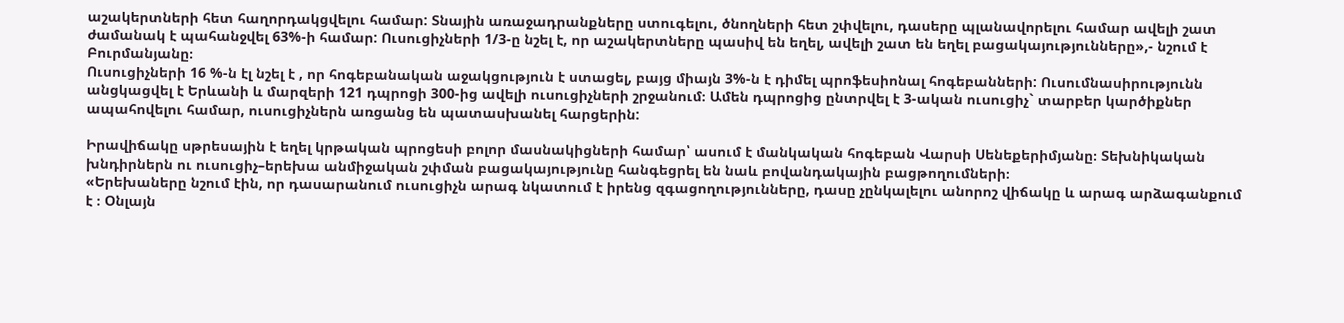աշակերտների հետ հաղորդակցվելու համար: Տնային առաջադրանքները ստուգելու, ծնողների հետ շփվելու, դասերը պլանավորելու համար ավելի շատ ժամանակ է պահանջվել 63%-ի համար: Ուսուցիչների 1/3-ը նշել է, որ աշակերտները պասիվ են եղել, ավելի շատ են եղել բացակայությունները»,- նշում է Բուրմանյանը։
Ուսուցիչների 16 %-ն էլ նշել է , որ հոգեբանական աջակցություն է ստացել, բայց միայն 3%-ն է դիմել պրոֆեսիոնալ հոգեբանների: Ուսումնասիրությունն անցկացվել է Երևանի և մարզերի 121 դպրոցի 300-ից ավելի ուսուցիչների շրջանում։ Ամեն դպրոցից ընտրվել է 3-ական ուսուցիչ` տարբեր կարծիքներ ապահովելու համար, ուսուցիչներն առցանց են պատասխանել հարցերին:

Իրավիճակը սթրեսային է եղել կրթական պրոցեսի բոլոր մասնակիցների համար՝ ասում է մանկական հոգեբան Վարսի Սենեքերիմյանը։ Տեխնիկական խնդիրներն ու ուսուցիչ–երեխա անմիջական շփման բացակայությունը հանգեցրել են նաև բովանդակային բացթողումների։
«Երեխաները նշում էին, որ դասարանում ուսուցիչն արագ նկատում է իրենց զգացողությունները, դասը չընկալելու անորոշ վիճակը և արագ արձագանքում է ։ Օնլայն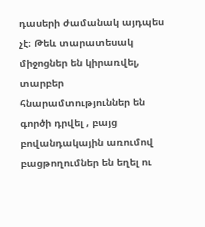դասերի ժամանակ այդպես չէ։ Թեև տարատեսակ միջոցներ են կիրառվել, տարբեր հնարամտություններ են գործի դրվել , բայց բովանդակային առումով բացթողումներ են եղել ու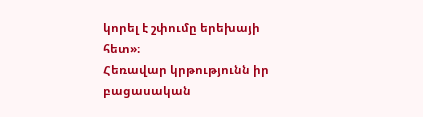կորել է շփումը երեխայի հետ»։
Հեռավար կրթությունն իր բացասական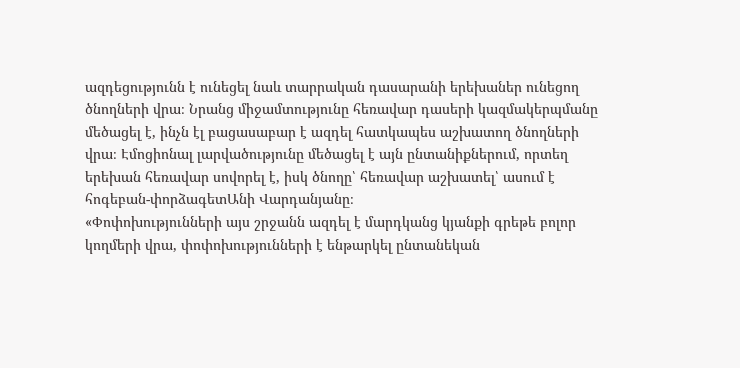ազդեցությունն է ունեցել նաև տարրական դասարանի երեխաներ ունեցող ծնողների վրա։ Նրանց միջամտությունը հեռավար դասերի կազմակերպմանը մեծացել է, ինչն էլ բացասաբար է ազդել հատկապես աշխատող ծնողների վրա։ Էմոցիոնալ լարվածությունը մեծացել է այն ընտանիքներում, որտեղ երեխան հեռավար սովորել է, իսկ ծնողը՝ հեռավար աշխատել՝ ասում է հոգեբան-փորձագետԱնի Վարդանյանը։
«Փոփոխությունների այս շրջանն ազդել է մարդկանց կյանքի գրեթե բոլոր կողմերի վրա, փոփոխությունների է ենթարկել ընտանեկան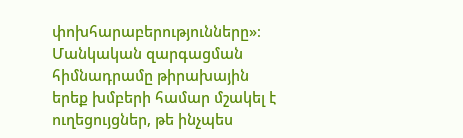փոխհարաբերությունները»։
Մանկական զարգացման հիմնադրամը թիրախային երեք խմբերի համար մշակել է ուղեցույցներ, թե ինչպես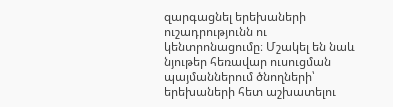զարգացնել երեխաների ուշադրությունն ու կենտրոնացումը։ Մշակել են նաև նյութեր հեռավար ուսուցման պայմաններում ծնողների՝ երեխաների հետ աշխատելու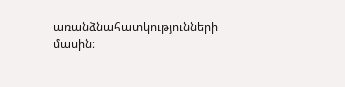առանձնահատկությունների մասին։